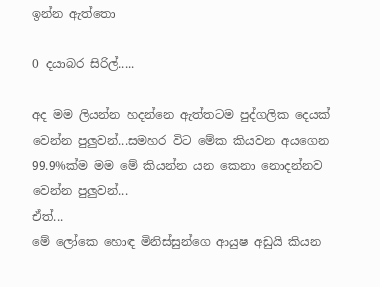ඉන්න ඇත්තො

0 දයාබර සිරිල්.....

අද මම ලියන්න හදන්නෙ ඇත්තටම පුද්ගලික දෙයක් වෙන්න පුලුවන්...සමහර විට මේක කියවන අයගෙන 99.9%ක්ම මම මේ කියන්න යන කෙනා නොදන්නව වෙන්න පුලුවන්...
ඒත්...
මේ ලෝකෙ හොඳ මිනිස්සුන්ගෙ ආයුෂ අඩුයි කියන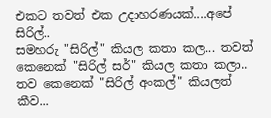එකට තවත් එක උදාහරණයක්....අපේ සිරිල්..
සමහරු "සිරිල්" කියල කතා කල... තවත් කෙනෙක් "සිරිල් ස‍ර්" කියල කතා කලා.. තව කෙනෙක් "සිරිල් අංකල්" කියලත් කීව...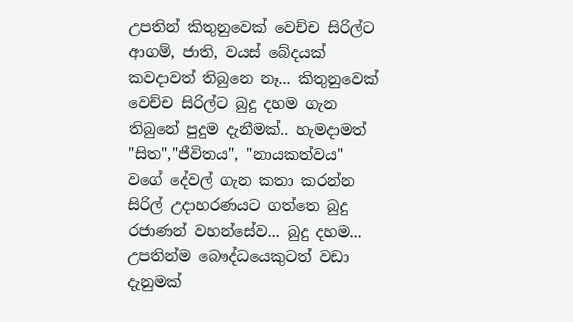උපතින් කිතුනුවෙක් වෙච්ච සිරිල්ට ආගම්, ජාති, වයස් බේදයක් කවදාවත් තිබුනෙ නෑ... කිතුනුවෙක් වෙච්ච සිරිල්ට බුදු දහම ගැන තිබුනේ පුදුම දැනීමක්.. හැමදාමත් "සිත","ජීවිතය", "නායකත්වය" වගේ දේවල් ගැන කතා කරන්න සිරිල් උදාහරණයට ගත්තෙ බුදු රජාණන් වහන්සේව... බුදු දහම... උපතින්ම බෞද්ධයෙකුටත් වඩා දැනුමක්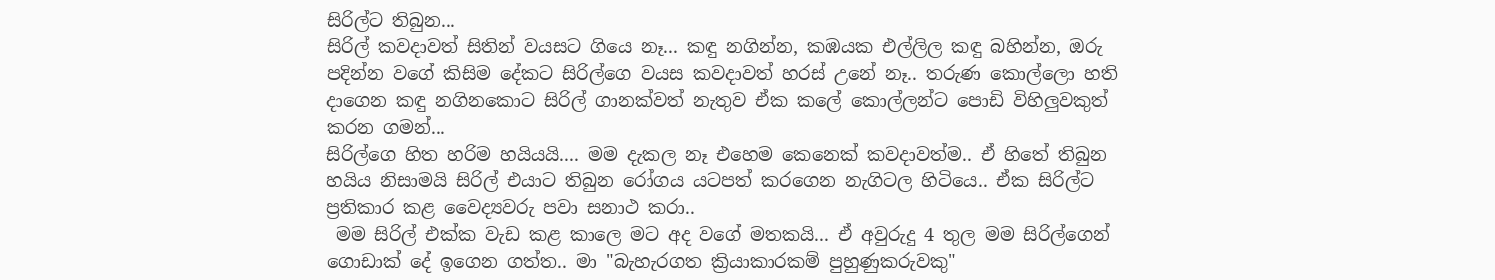සිරිල්ට තිබුන...
සිරිල් කවදාවත් සිතින් වයසට ගියෙ නෑ... කඳු නගින්න, කඹයක එල්ලිල කඳු බහින්න, ඔරු පදින්න වගේ කිසිම දේකට සිරිල්ගෙ වයස කවදාවත් හරස් උනේ නෑ.. තරුණ කොල්ලො හති දාගෙන කඳු නගිනකොට සිරිල් ගානක්වත් නැතුව ඒක කලේ කොල්ලන්ට පොඩි විහිලුවකුත් කරන ගමන්...
සිරිල්ගෙ හිත හරිම හයියයි.... මම දැකල නෑ එහෙම කෙනෙක් කවදාවත්ම.. ඒ හිතේ තිබුන හයිය නිසාමයි සිරිල් එයාට තිබුන රෝගය යටපත් කරගෙන නැගිටල හිටියෙ.. ඒක සිරිල්ට ප්‍රතිකාර කළ වෛද්‍යවරු පවා සනාථ කරා..
 මම සිරිල් එක්ක වැඩ කළ කාලෙ මට අද වගේ මතකයි... ඒ අවුරුදු 4 තුල මම සිරිල්ගෙන් ගොඩාක් දේ ඉගෙන ගත්ත.. මා "බැහැරගත ක්‍රියාකාරකම් පුහුණුකරුවකු"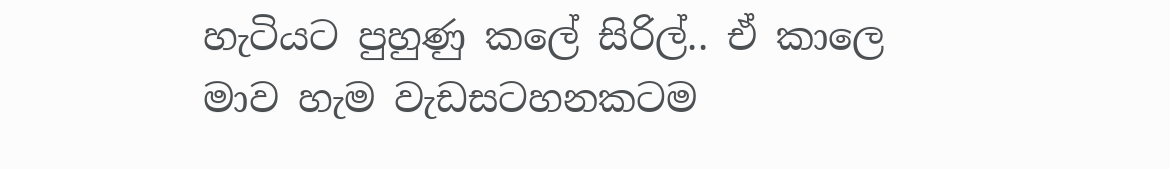හැටියට පුහුණු කලේ සිරිල්.. ඒ කාලෙ මාව හැම වැඩසටහනකටම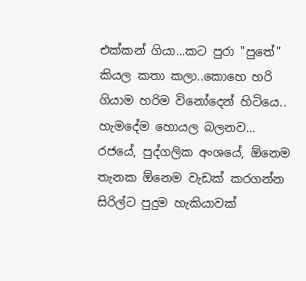එක්කන් ගියා...කට පුරා "පුතේ" කියල කතා කලා..කොහෙ හරි ගියාම හරිම විනෝදෙන් හිටියෙ.. හැමදේම හොයල බලනව...
රජයේ, පුද්ගලික අංශයේ, ඕනෙම තැනක ඕනෙම වැඩක් කරගන්න සිරිල්ට පුදුම හැකියාවක්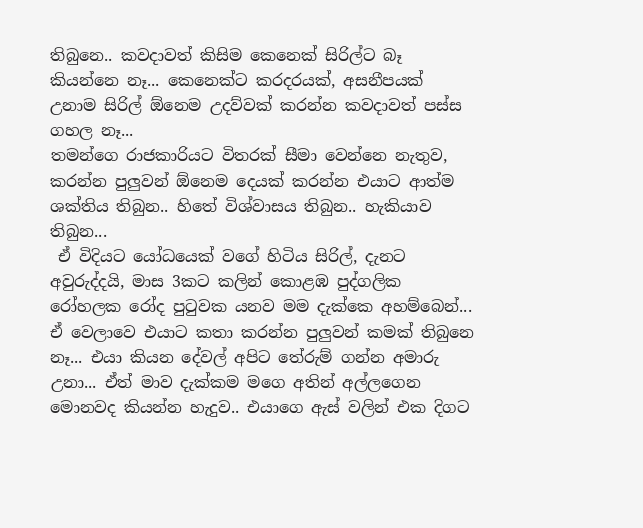තිබුනෙ.. කවදාවත් කිසිම කෙනෙක් සිරිල්ට බෑ කියන්නෙ නෑ... කෙනෙක්ට කරදරයක්, අසනීපයක් උනාම සිරිල් ඕනෙම උදව්වක් කරන්න කවදාවත් පස්ස ගහල නෑ...
තමන්ගෙ රාජකාරියට විතරක් සීමා වෙන්නෙ නැතුව, කරන්න පුලුවන් ඕනෙම දෙයක් කරන්න එයාට ආත්ම ශක්තිය තිබුන.. හිතේ විශ්වාසය තිබුන.. හැකියාව තිබුන...
 ඒ විදියට යෝධයෙක් වගේ හිටිය සිරිල්, දැනට අවුරුද්දයි, මාස 3කට කලින් කොළඹ පුද්ගලික රෝහලක රෝද පුටුවක යනව මම දැක්කෙ අහම්බෙන්... ඒ වෙලාවෙ එයාට කතා කරන්න පුලුවන් කමක් තිබුනෙ නෑ... එයා කියන දේවල් අපිට තේරුම් ගන්න අමාරු උනා... ඒත් මාව දැක්කම මගෙ අතින් අල්ලගෙන මොනවද කියන්න හැදුව.. එයාගෙ ඇස් වලින් එක දිගට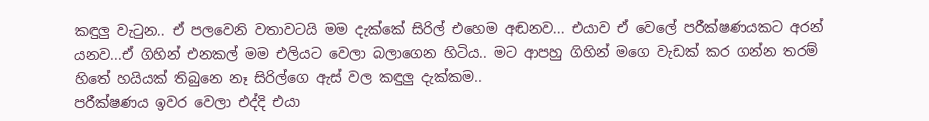කඳුලු වැටුන.. ඒ පලවෙනි වතාවටයි මම දැක්කේ සිරිල් එහෙම අඬනව... එයාව ඒ වෙලේ පරීක්ෂණයකට අරන් යනව...ඒ ගිහින් එනකල් මම එලියට වෙලා බලාගෙන හිටිය.. මට ආපහු ගිහින් මගෙ වැඩක් කර ගන්න තරම් හිතේ හයියක් තිබුනෙ නෑ සිරිල්ගෙ ඇස් වල කඳුලු දැක්කම..
පරීක්ෂණය ඉවර වෙලා එද්දි එයා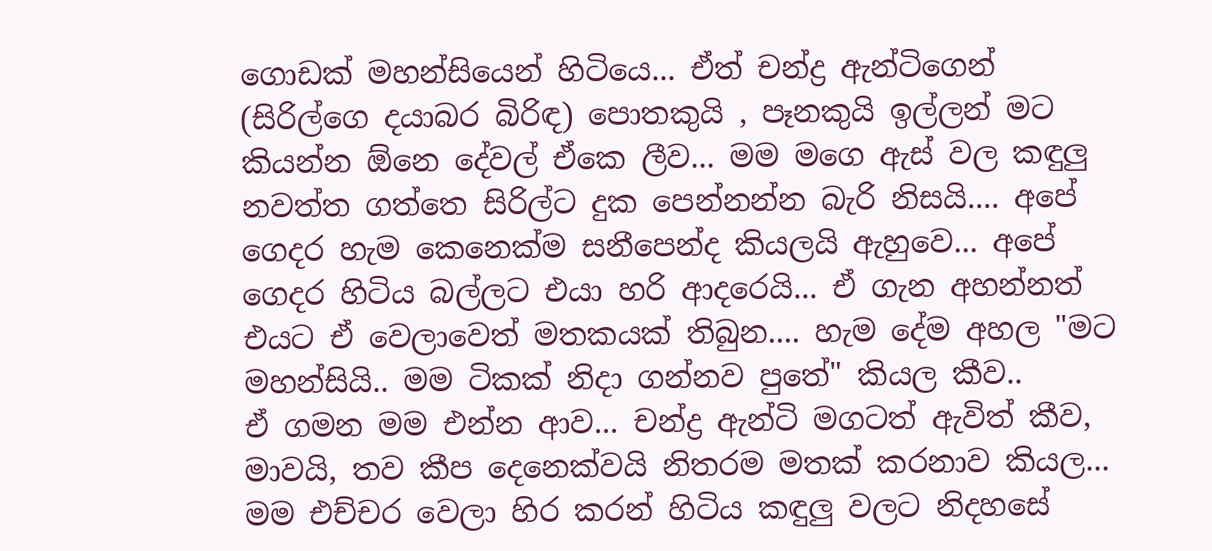ගොඩක් මහන්සියෙන් හිටියෙ... ඒත් චන්ද්‍ර ඇන්ටිගෙන් (සිරිල්ගෙ දයාබර බිරිඳ) පොතකුයි , පෑනකුයි ඉල්ලන් මට කියන්න ඕනෙ දේවල් ඒකෙ ලීව... මම මගෙ ඇස් වල කඳුලු නවත්ත ගත්තෙ සිරිල්ට දුක පෙන්නන්න බැරි නිසයි.... අපේ ගෙදර හැම කෙනෙක්ම සනීපෙන්ද කියලයි ඇහුවෙ... අපේ ගෙදර හිටිය බල්ලට එයා හරි ආදරෙයි... ඒ ගැන අහන්නත් එයට ඒ වෙලාවෙත් මතකයක් තිබුන.... හැම දේම අහල "මට මහන්සියි.. මම ටිකක් නිදා ගන්නව පුතේ" කියල කීව..
ඒ ගමන මම එන්න ආව... චන්ද්‍ර ඇන්ටි මගටත් ඇවිත් කීව, මාවයි, තව කීප දෙනෙක්වයි නිතරම මතක් කරනාව කියල... මම එච්චර වෙලා හිර කරන් හිටිය කඳුලු වලට නිදහසේ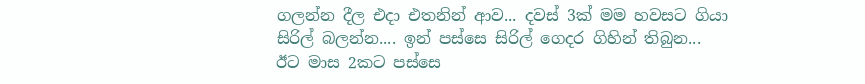ගලන්න දීල එදා එතනින් ආව... දවස් 3ක් මම හවසට ගියා සිරිල් බලන්න.... ඉන් පස්සෙ සිරිල් ගෙදර ගිහින් තිබුන...
ඊට මාස 2කට පස්සෙ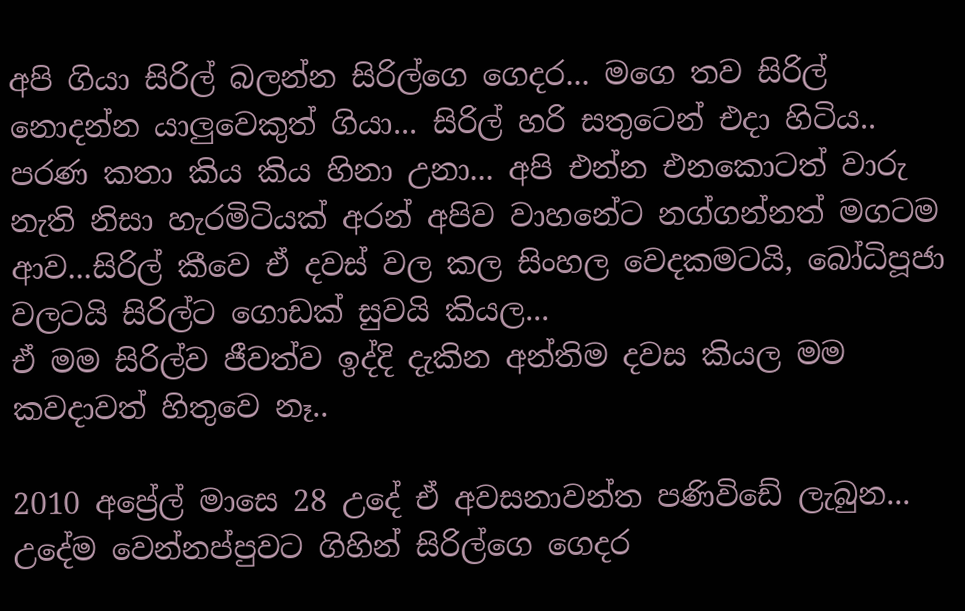අපි ගියා සිරිල් බලන්න සිරිල්ගෙ ගෙදර... මගෙ තව සිරිල් නොදන්න යාලුවෙකුත් ගියා... සිරිල් හරි සතුටෙන් එදා හිටිය.. පරණ කතා කිය කිය හිනා උනා... අපි එන්න එනකොටත් වාරු නැති නිසා හැරමිටියක් අරන් අපිව වාහනේට නග්ගන්නත් මගටම ආව...සිරිල් කීවෙ ඒ දවස් වල කල සිංහල වෙදකමටයි, බෝධිපූජා වලටයි සිරිල්ට ගොඩක් සුවයි කියල...
ඒ මම සිරිල්ව ජීවත්ව ඉද්දි දැකින අන්තිම දවස කියල මම කවදාවත් හිතුවෙ නෑ..

2010 අප්‍රේල් මාසෙ 28 උදේ ඒ අවසනාවන්ත පණිවිඩේ ලැබුන...
උදේම වෙන්නප්පුවට ගිහින් සිරිල්ගෙ ගෙදර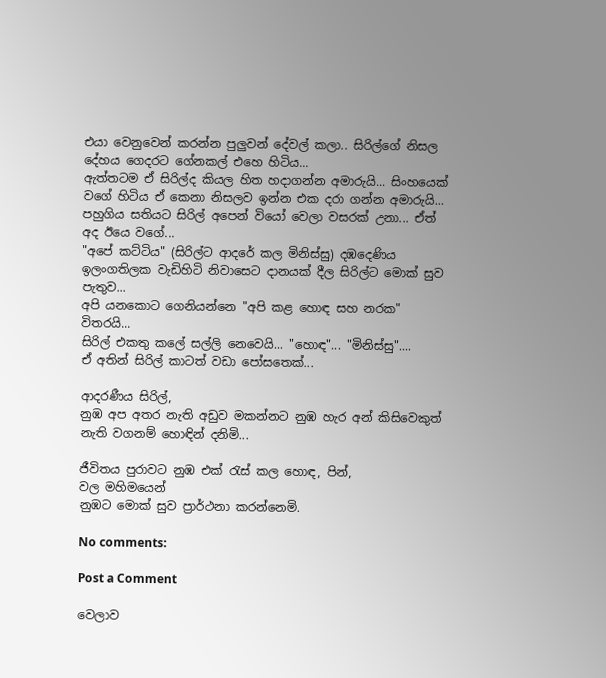එයා වෙනුවෙන් කරන්න පුලුවන් දේවල් කලා.. සිරිල්ගේ නිසල දේහය ගෙදරට ගේනකල් එහෙ හිටිය...
ඇත්තටම ඒ සිරිල්ද කියල හිත හදාගන්න අමාරුයි... සිංහයෙක් වගේ හිටිය ඒ කෙනා නිසලව ඉන්න එක දරා ගන්න අමාරුයි...
පහුගිය සතියට සිරිල් අපෙන් වියෝ වෙලා වසරක් උනා... ඒත් අද ඊයෙ වගේ...
"අපේ කට්ටිය" (සිරිල්ට ආදරේ කල මිනිස්සු) දඹදෙණිය ඉලංගතිලක වැඩිහිටි නිවාසෙට දානයක් දීල සිරිල්ට මොක් සුව පැතුව...
අපි යනකොට ගෙනියන්නෙ "අපි කළ හොඳ සහ නරක" විතරයි...
සිරිල් එකතු කලේ සල්ලි නෙවෙයි... "හොඳ"... "මිනිස්සු"....
ඒ අතින් සිරිල් කාටත් වඩා පෝසතෙක්...

ආදරණීය සිරිල්,
නුඹ අප අතර නැති අඩුව මකන්නට නුඹ හැර අන් කිසිවෙකුත් නැති වගනම් හොඳින් දනිමි...

ජීවිතය පුරාවට නුඹ එක් රැස් කල හොඳ, පින්,
වල මහිමයෙන්
නුඹට මොක් සුව ප්‍රාර්ථනා කරන්නෙමි.

No comments:

Post a Comment

වෙලාව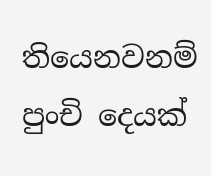තියෙනවනම් පුංචි දෙයක්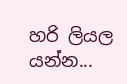හරි ලියල යන්න...